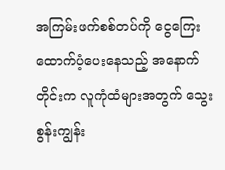အကြမ်းဖက်စစ်တပ်ကို ငွေကြေးထောက်ပံ့ပေးနေသည့် အနောက်တိုင်းက လူကုံထံများအတွက် သွေးစွန်းကျွန်း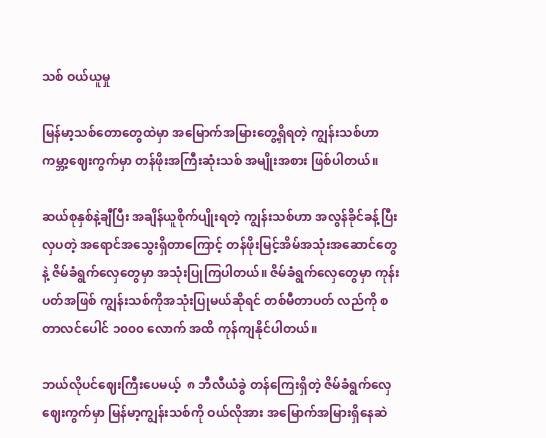သစ် ဝယ်ယူမှု

မြန်မာ့သစ်တောတွေထဲမှာ အမြောက်အမြားတွေ့ရှိရတဲ့ ကျွန်းသစ်ဟာ ကမ္ဘာ့ဈေးကွက်မှာ တန်ဖိုးအကြီးဆုံးသစ် အမျိုးအစား ဖြစ်ပါတယ်။

ဆယ်စုနှစ်နဲ့ချီပြီး အချိန်ယူစိုက်ပျိုးရတဲ့ ကျွန်းသစ်ဟာ အလွန်ခိုင်ခန့်ပြီး လှပတဲ့ အရောင်အသွေးရှိတာကြောင့် တန်ဖိုးမြင့်အိမ်အသုံးအဆောင်တွေနဲ့ ဇိမ်ခံရွက်လှေတွေမှာ အသုံးပြုကြပါတယ်။ ဇိမ်ခံရွက်လှေတွေမှာ ကုန်းပတ်အဖြစ် ကျွန်းသစ်ကိုအသုံးပြုမယ်ဆိုရင် တစ်မီတာပတ် လည်ကို စတာလင်ပေါင် ၁၀၀၀ လောက် အထိ ကုန်ကျနိုင်ပါတယ်။

ဘယ်လိုပင်ဈေးကြီးပေမယ့်  ၈ ဘီလီယံခွဲ တန်ကြေးရှိတဲ့ ဇိမ်ခံရွက်လှေဈေးကွက်မှာ မြန်မာ့ကျွန်းသစ်ကို ဝယ်လိုအား အမြောက်အမြားရှိနေဆဲ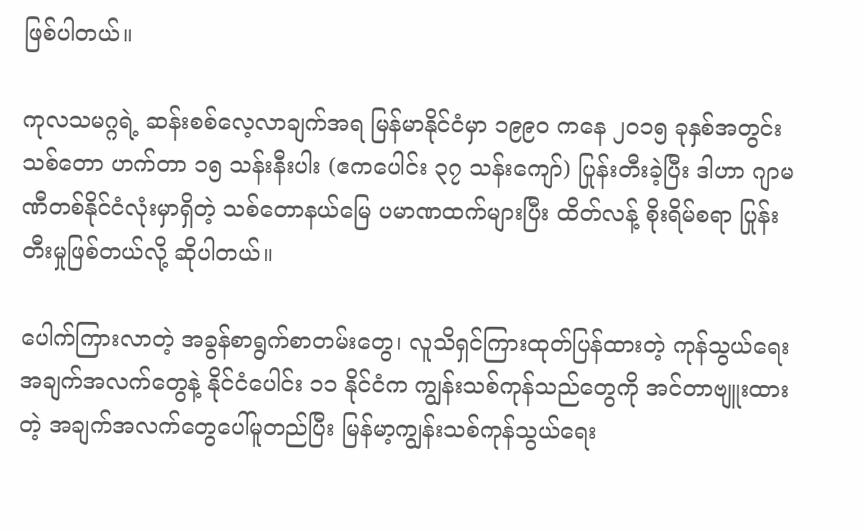ဖြစ်ပါတယ်။

ကုလသမဂ္ဂရဲ့ ဆန်းစစ်လေ့လာချက်အရ မြန်မာနိုင်ငံမှာ ၁၉၉၀ ကနေ ၂၀၁၅ ခုနှစ်အတွင်း သစ်တော ဟက်တာ ၁၅ သန်းနီးပါး (ဧကပေါင်း ၃၇ သန်းကျော်) ပြုန်းတီးခဲ့ပြီး ဒါဟာ ဂျာမဏီတစ်နိုင်ငံလုံးမှာရှိတဲ့ သစ်တောနယ်မြေ ပမာဏထက်များပြီး ထိတ်လန့် စိုးရိမ်စရာ ပြုန်းတီးမှုဖြစ်တယ်လို့ ဆိုပါတယ်။

ပေါက်ကြားလာတဲ့ အခွန်စာရွက်စာတမ်းတွေ၊ လူသိရှင်ကြားထုတ်ပြန်ထားတဲ့ ကုန်သွယ်ရေး အချက်အလက်တွေနဲ့ နိုင်ငံပေါင်း ၁၁ နိုင်ငံက ကျွန်းသစ်ကုန်သည်တွေကို အင်တာဗျူးထားတဲ့ အချက်အလက်တွေပေါ်မူတည်ပြီး မြန်မာ့ကျွန်းသစ်ကုန်သွယ်ရေး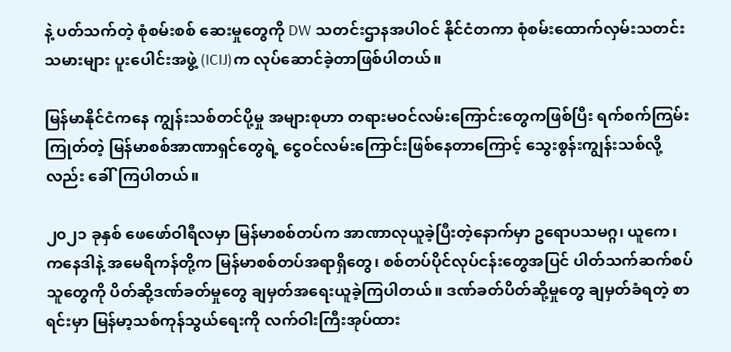နဲ့ ပတ်သက်တဲ့ စုံစမ်းစစ် ဆေးမှုတွေကို DW သတင်းဌာနအပါဝင် နိုင်ငံတကာ စုံစမ်းထောက်လှမ်းသတင်းသမားများ ပူးပေါင်းအဖွဲ့ (ICIJ)က လုပ်ဆောင်ခဲ့တာဖြစ်ပါတယ်။

မြန်မာနိုင်ငံကနေ ကျွန်းသစ်တင်ပို့မှု အများစုဟာ တရားမဝင်လမ်းကြောင်းတွေကဖြစ်ပြီး ရက်စက်ကြမ်းကြုတ်တဲ့ မြန်မာစစ်အာဏာရှင်တွေရဲ့ ငွေဝင်လမ်းကြောင်းဖြစ်နေတာကြောင့် သွေးစွန်းကျွန်းသစ်လို့လည်း ခေါ်ကြပါတယ်။

၂၀၂၁ ခုနှစ် ဖေဖော်ဝါရီလမှာ မြန်မာစစ်တပ်က အာဏာလုယူခဲ့ပြီးတဲ့နောက်မှာ ဥရောပသမဂ္ဂ၊ ယူကေ၊ ကနေဒါနဲ့ အမေရိကန်တို့က မြန်မာစစ်တပ်အရာရှိတွေ၊ စစ်တပ်ပိုင်လုပ်ငန်းတွေအပြင် ပါတ်သက်ဆက်စပ်သူတွေကို ပိတ်ဆို့ဒဏ်ခတ်မှုတွေ ချမှတ်အရေးယူခဲ့ကြပါတယ်။ ဒဏ်ခတ်ပိတ်ဆို့မှုတွေ ချမှတ်ခံရတဲ့ စာရင်းမှာ မြန်မာ့သစ်ကုန်သွယ်ရေးကို လက်ဝါးကြီးအုပ်ထား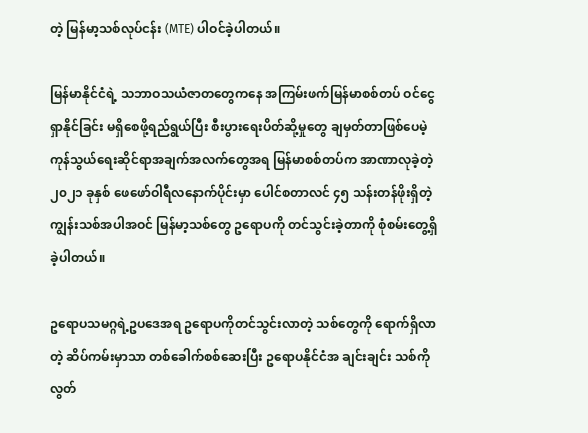တဲ့ မြန်မာ့သစ်လုပ်ငန်း (MTE) ပါဝင်ခဲ့ပါတယ်။

မြန်မာနိုင်ငံရဲ့ သဘာဝသယံဇာတတွေကနေ အကြမ်းဖက်မြန်မာစစ်တပ် ဝင်ငွေရှာနိုင်ခြင်း မရှိစေဖို့ရည်ရွယ်ပြီး စီးပွားရေးပိတ်ဆို့မှုတွေ ချမှတ်တာဖြစ်ပေမဲ့ ကုန်သွယ်ရေးဆိုင်ရာအချက်အလက်တွေအရ မြန်မာစစ်တပ်က အာဏာလုခဲ့တဲ့ ၂၀၂၁ ခုနှစ် ဖေဖော်ဝါရီလနောက်ပိုင်းမှာ ပေါင်စတာလင် ၄၅ သန်းတန်ဖိုးရှိတဲ့ ကျွန်းသစ်အပါအဝင် မြန်မာ့သစ်တွေ ဥရောပကို တင်သွင်းခဲ့တာကို စုံစမ်းတွေ့ရှိခဲ့ပါတယ်။

ဥရောပသမဂ္ဂရဲ့ဥပဒေအရ ဥရောပကိုတင်သွင်းလာတဲ့ သစ်တွေကို ရောက်ရှိလာတဲ့ ဆိပ်ကမ်းမှာသာ တစ်ခေါက်စစ်ဆေးပြီး ဥရောပနိုင်ငံအ ချင်းချင်း သစ်ကို လွတ်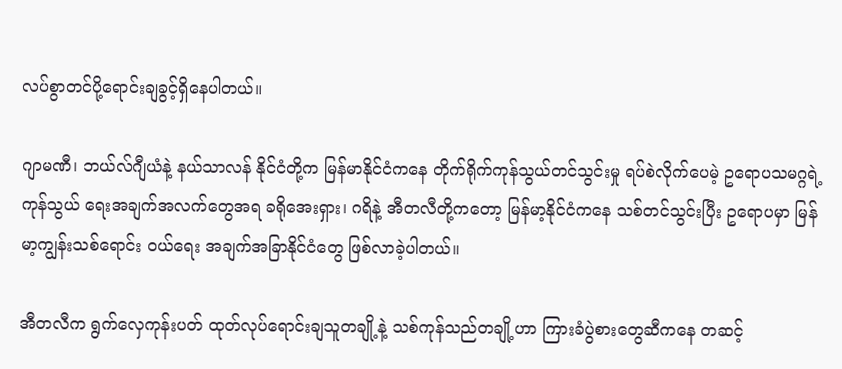လပ်စွာတင်ပို့ရောင်းချခွင့်ရှိနေပါတယ်။

ဂျာမဏီ၊ ဘယ်လ်ဂျီယံနဲ့ နယ်သာလန် နိုင်ငံတို့က မြန်မာနိုင်ငံကနေ တိုက်ရိုက်ကုန်သွယ်တင်သွင်းမှု ရပ်စဲလိုက်ပေမဲ့ ဥရောပသမဂ္ဂရဲ့ ကုန်သွယ် ရေးအချက်အလက်တွေအရ ခရိုအေးရှား၊ ဂရိနဲ့ အီတလီတို့ကတော့ မြန်မာ့နိုင်ငံကနေ သစ်တင်သွင်းပြီး ဥရောပမှာ မြန်မာ့ကျွန်းသစ်ရောင်း ဝယ်ရေး အချက်အခြာနိုင်ငံတွေ ဖြစ်လာခဲ့ပါတယ်။

အီတလီက ရွက်လှေကုန်းပတ် ထုတ်လုပ်ရောင်းချသူတချို့နဲ့ သစ်ကုန်သည်တချို့ဟာ ကြားခံပွဲစားတွေဆီကနေ တဆင့်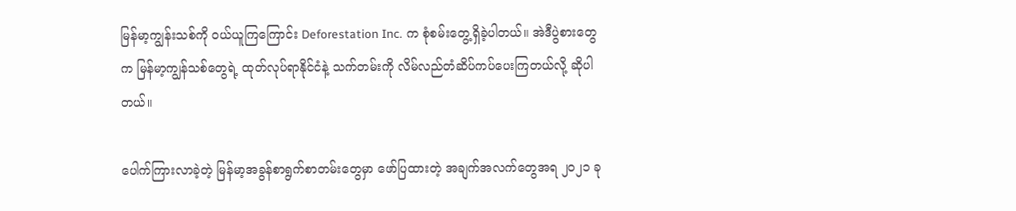မြန်မာ့ကျွန်းသစ်ကို ဝယ်ယူကြကြောင်း Deforestation Inc. က စုံစမ်းတွေ့ရှိခဲ့ပါတယ်။ အဲဒီပွဲစားတွေက မြန်မာ့ကျွန်သစ်တွေရဲ့ ထုတ်လုပ်ရာနိုင်ငံနဲ့ သက်တမ်းကို လိမ်လည်တံဆိပ်ကပ်ပေးကြတယ်လို့ ဆိုပါတယ်။

ပေါက်ကြားလာခဲ့တဲ့ မြန်မာ့အခွန်စာရွက်စာတမ်းတွေမှာ ဖော်ပြထားတဲ့ အချက်အလက်တွေအရ ၂၀၂၁ ခု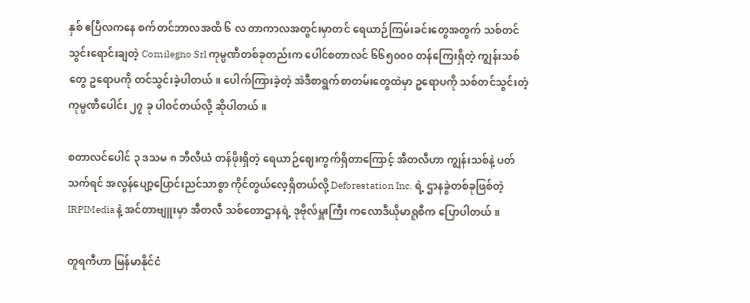နှစ် ဧပြီလကနေ စက်တင်ဘာလအထိ ၆ လ တာကာလအတွင်းမှာတင် ရေယာဉ်ကြမ်းခင်းတွေအတွက် သစ်တင်သွင်းရောင်းချတဲ့ Comilegno Srl ကုမ္ပဏီတစ်ခုတည်းက ပေါင်စတာလင် ၆၆၅၀၀၀ တန်ကြေးရှိတဲ့ ကျွန်းသစ်တွေ ဥရောပကို တင်သွင်းခဲ့ပါတယ်။ ပေါက်ကြားခဲ့တဲ့ အဲဒီစာရွက်စာတမ်းတွေထဲမှာ ဥရောပကို သစ်တင်သွင်းတဲ့ ကုမ္ပဏီပေါင်း ၂၇ ခု ပါဝင်တယ်လို့ ဆိုပါတယ်။

စတာလင်ပေါင် ၃ ဒသမ ၈ ဘီလီယံ တန်ဖိုးရှိတဲ့ ရေယာဉ်ဈေးကွက်ရှိတာကြောင့် အီတလီဟာ ကျွန်းသစ်နဲ့ ပတ်သက်ရင် အလွန်ပျော့ပြောင်းညင်သာစွာ ကိုင်တွယ်လေ့ရှိတယ်လို့ Deforestation Inc. ရဲ့ ဌာနခွဲတစ်ခုဖြစ်တဲ့ IRPIMedia နဲ့ အင်တာဗျူးမှာ အီတလီ သစ်တောဌာနရဲ့ ဒုဗိုလ်မှူးကြီး ကလောဒီယိုမာရူစီက ပြောပါတယ်။

တူရကီဟာ မြန်မာနိုင်ငံ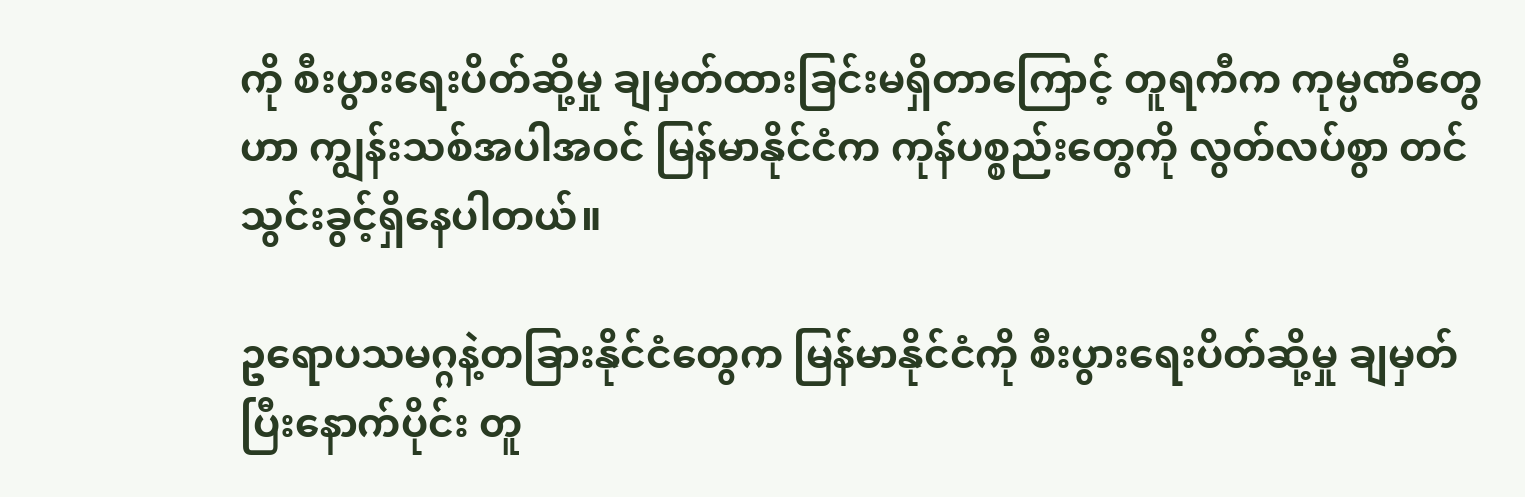ကို စီးပွားရေးပိတ်ဆို့မှု ချမှတ်ထားခြင်းမရှိတာကြောင့် တူရကီက ကုမ္ပဏီတွေဟာ ကျွန်းသစ်အပါအဝင် မြန်မာနိုင်ငံက ကုန်ပစ္စည်းတွေကို လွတ်လပ်စွာ တင်သွင်းခွင့်ရှိနေပါတယ်။

ဥရောပသမဂ္ဂနဲ့တခြားနိုင်ငံတွေက မြန်မာနိုင်ငံကို စီးပွားရေးပိတ်ဆို့မှု ချမှတ်ပြီးနောက်ပိုင်း တူ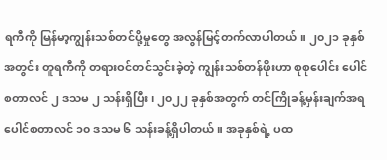ရကီကို မြန်မာ့ကျွန်းသစ်တင်ပို့မှုတွေ အလွန်မြင့်တက်လာပါတယ်။ ၂၀၂၁ ခုနှစ်အတွင်း တူရကီကို တရားဝင်တင်သွင်းခဲ့တဲ့ ကျွန်းသစ်တန်ဖိုးဟာ စုစုပေါင်း ပေါင်စတာလင် ၂ ဒသမ ၂ သန်းရှိပြီး၊ ၂၀၂၂ ခုနှစ်အတွက် တင်ကြိုခန့်မှန်းချက်အရ ပေါင်စတာလင် ၁၀ ဒသမ ၆ သန်းခန့်ရှိပါတယ်။ အခုနှစ်ရဲ့ ပထ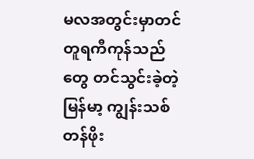မလအတွင်းမှာတင် တူရကီကုန်သည်တွေ တင်သွင်းခဲ့တဲ့ မြန်မာ့ ကျွန်းသစ်တန်ဖိုး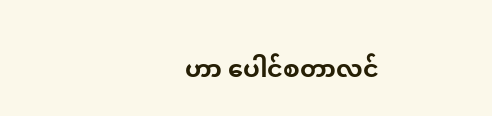ဟာ ပေါင်စတာလင်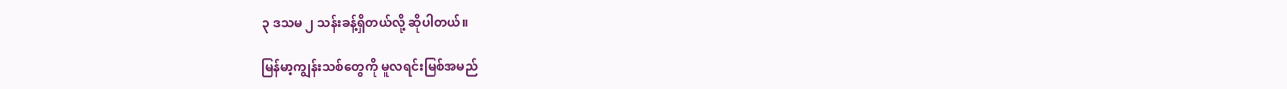၃ ဒသမ ၂ သန်းခန့်ရှိတယ်လို့ ဆိုပါတယ်။

မြန်မာ့ကျွန်းသစ်တွေကို မူလရင်းမြစ်အမည်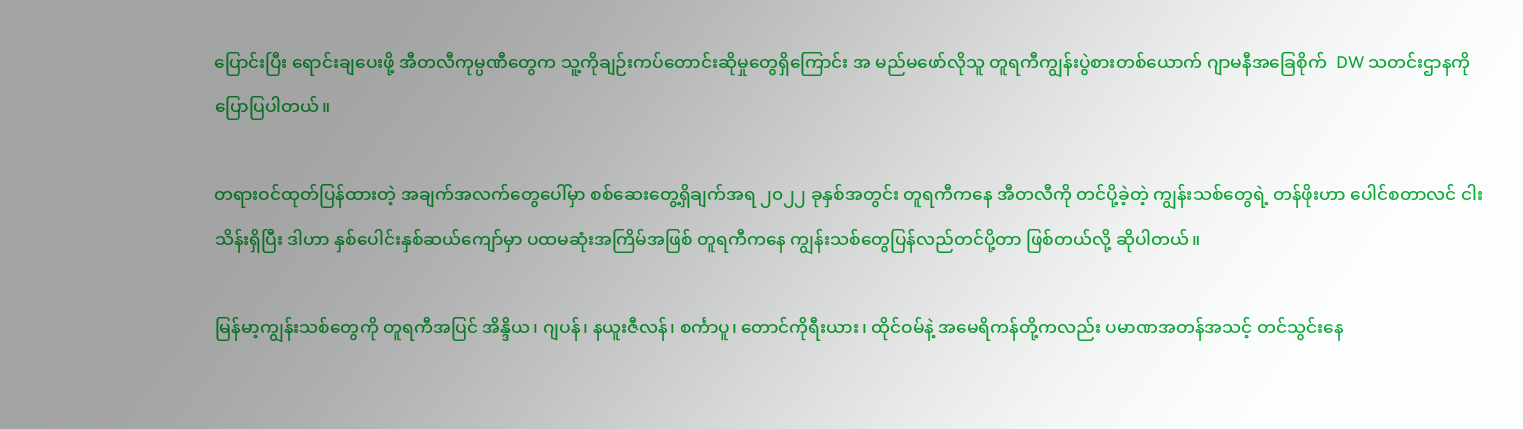ပြောင်းပြီး ရောင်းချပေးဖို့ အီတလီကုမ္ပဏီတွေက သူ့ကိုချဉ်းကပ်တောင်းဆိုမှုတွေရှိကြောင်း အ မည်မဖော်လိုသူ တူရကီကျွန်းပွဲစားတစ်ယောက် ဂျာမနီအခြေစိုက်  DW သတင်းဌာနကို ပြောပြပါတယ်။

တရားဝင်ထုတ်ပြန်ထားတဲ့ အချက်အလက်တွေပေါ်မှာ စစ်ဆေးတွေ့ရှိချက်အရ ၂၀၂၂ ခုနှစ်အတွင်း တူရကီကနေ အီတလီကို တင်ပို့ခဲ့တဲ့ ကျွန်းသစ်တွေရဲ့ တန်ဖိုးဟာ ပေါင်စတာလင် ငါးသိန်းရှိပြီး ဒါဟာ နှစ်ပေါင်းနှစ်ဆယ်ကျော်မှာ ပထမဆုံးအကြိမ်အဖြစ် တူရကီကနေ ကျွန်းသစ်တွေပြန်လည်တင်ပို့တာ ဖြစ်တယ်လို့ ဆိုပါတယ်။

မြန်မာ့ကျွန်းသစ်တွေကို တူရကီအပြင် အိန္ဒိယ၊ ဂျပန်၊ နယူးဇီလန်၊ စင်္ကာပူ၊ တောင်ကိုရီးယား၊ ထိုင်ဝမ်နဲ့ အမေရိကန်တို့ကလည်း ပမာဏအတန်အသင့် တင်သွင်းနေ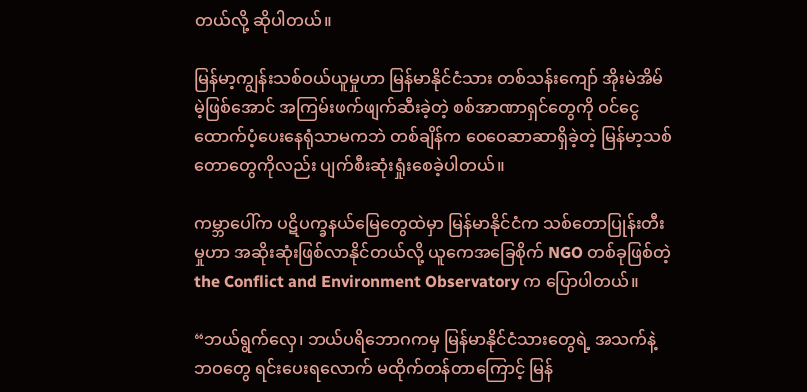တယ်လို့ ဆိုပါတယ်။

မြန်မာ့ကျွန်းသစ်ဝယ်ယူမှုဟာ မြန်မာနိုင်ငံသား တစ်သန်းကျော် အိုးမဲအိမ်မဲ့ဖြစ်အောင် အကြမ်းဖက်ဖျက်ဆီးခဲ့တဲ့ စစ်အာဏာရှင်တွေကို ဝင်ငွေထောက်ပံ့ပေးနေရုံသာမကဘဲ တစ်ချိန်က ဝေဝေဆာဆာရှိခဲ့တဲ့ မြန်မာ့သစ်တောတွေကိုလည်း ပျက်စီးဆုံးရှုံးစေခဲ့ပါတယ်။

ကမ္ဘာပေါ်က ပဋိပက္ခနယ်မြေတွေထဲမှာ မြန်မာနိုင်ငံက သစ်တောပြုန်းတီးမှုဟာ အဆိုးဆုံးဖြစ်လာနိုင်တယ်လို့ ယူကေအခြေစိုက် NGO တစ်ခုဖြစ်တဲ့ the Conflict and Environment Observatory က ပြောပါတယ်။

“ဘယ်ရွက်လှေ၊ ဘယ်ပရိဘောဂကမှ မြန်မာနိုင်ငံသားတွေရဲ့ အသက်နဲ့ ဘဝတွေ ရင်းပေးရလောက် မထိုက်တန်တာကြောင့် မြန်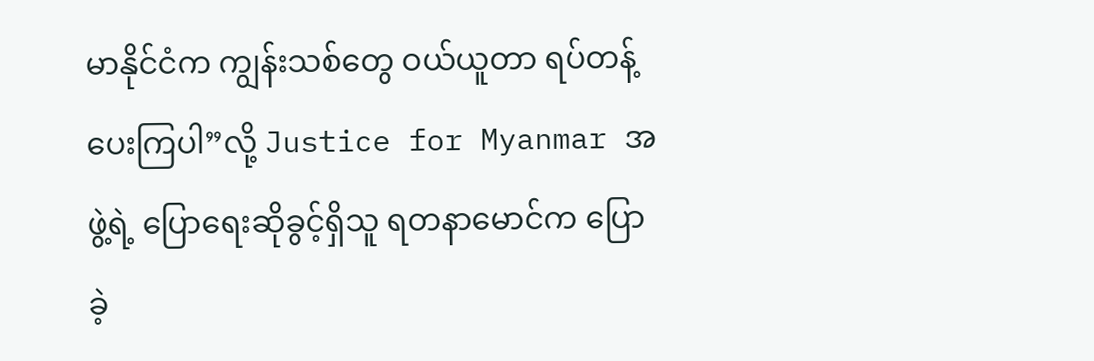မာနိုင်ငံက ကျွန်းသစ်တွေ ဝယ်ယူတာ ရပ်တန့်ပေးကြပါ”လို့ Justice for Myanmar အဖွဲ့ရဲ့ ပြောရေးဆိုခွင့်ရှိသူ ရတနာမောင်က ပြောခဲ့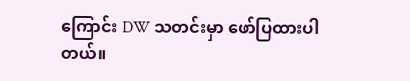ကြောင်း DW သတင်းမှာ ဖော်ပြထားပါတယ်။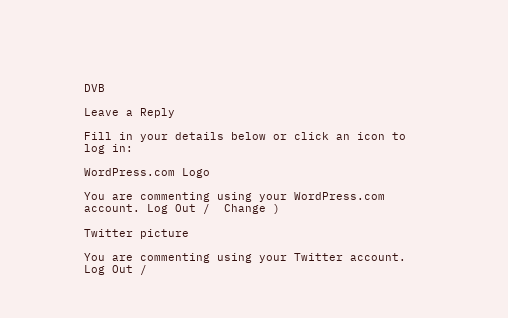DVB

Leave a Reply

Fill in your details below or click an icon to log in:

WordPress.com Logo

You are commenting using your WordPress.com account. Log Out /  Change )

Twitter picture

You are commenting using your Twitter account. Log Out /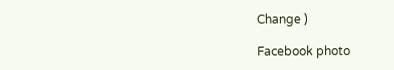Change )

Facebook photo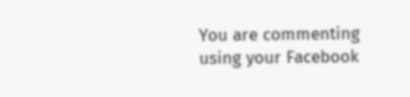You are commenting using your Facebook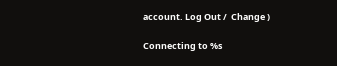account. Log Out /  Change )

Connecting to %s